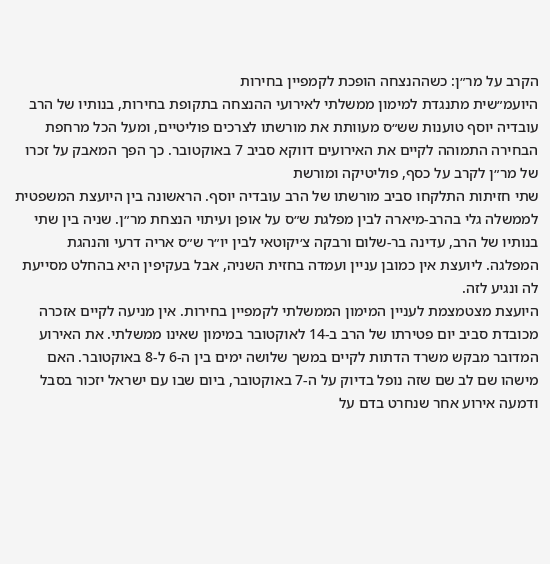הקרב על מר״ן: כשההנצחה הופכת לקמפיין בחירות
היועמ״שית מתנגדת למימון ממשלתי לאירועי ההנצחה בתקופת בחירות, בנותיו של הרב עובדיה יוסף טוענות שש״ס מעוותת את מורשתו לצרכים פוליטיים, ומעל הכל מרחפת הבחירה התמוהה לקיים את האירועים דווקא סביב 7 באוקטובר. כך הפך המאבק על זכרו של מר״ן לקרב על כסף, פוליטיקה ומורשת
שתי חזיתות התלקחו סביב מורשתו של הרב עובדיה יוסף. הראשונה בין היועצת המשפטית לממשלה גלי בהרב-מיארה לבין מפלגת ש״ס על אופן ועיתוי הנצחת מר״ן. שניה בין שתי בנותיו של הרב, עדינה בר-שלום ורבקה צ׳יקוטאי לבין יו״ר ש״ס אריה דרעי והנהגת המפלגה. ליועצת אין כמובן עניין ועמדה בחזית השניה, אבל בעקיפין היא בהחלט מסייעת לה ונגיע לזה.
היועצת מצטמצמת לעניין המימון הממשלתי לקמפיין בחירות. אין מניעה לקיים אזכרה מכובדת סביב יום פטירתו של הרב ב-14 לאוקטובר במימון שאינו ממשלתי. את האירוע המדובר מבקש משרד הדתות לקיים במשך שלושה ימים בין ה-6 ל-8 באוקטובר. האם מישהו שם לב שם שזה נופל בדיוק על ה-7 באוקטובר, ביום שבו עם ישראל יזכור בסבל ודמעה אירוע אחר שנחרט בדם על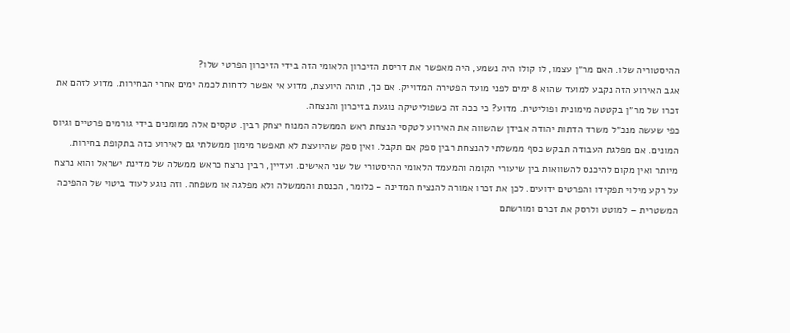ההיסטוריה שלו. האם מר״ן עצמו, לו קולו היה נשמע, היה מאפשר את דריסת הזיכרון הלאומי הזה בידי הזיכרון הפרטי שלו?
אגב האירוע הזה נקבע למועד שהוא 8 ימים לפני מועד הפטירה המדוייק. אם כך, תוהה היועצת, מדוע אי אפשר לדחות לכמה ימים אחרי הבחירות. מדוע לזהם את זכרו של מר״ן בקטטה מימונית ופוליטית. מדוע? כי ככה זה כשפוליטיקה נוגעת בזיכרון והנצחה.
כפי שעשה מנכ״ל משרד הדתות יהודה אבידן שהשווה את האירוע לטקסי הנצחת ראש הממשלה המנוח יצחק רבין. טקסים אלה ממומנים בידי גורמים פרטיים וגיוס המונים. אם מפלגת העבודה תבקש כסף ממשלתי להנצחת רבין ספק אם תקבל. ואין ספק שהיועצת לא תאפשר מימון ממשלתי גם לאירוע כזה בתקופת בחירות.
מיותר ואין מקום להיכנס להשוואות בין שיעורי הקומה והמעמד הלאומי ההיסטורי של שני האישים. ועדיין, רבין נרצח כראש ממשלה של מדינת ישראל והוא נרצח על רקע מילוי תפקידו והפרטים ידועים. לכן את זכרו אמורה להנציח המדינה - כלומר, הכנסת והממשלה ולא מפלגה או משפחה. וזה נוגע לעוד ביטוי של ההפיכה המשטרית – למוטט ולרסק את זכרם ומורשתם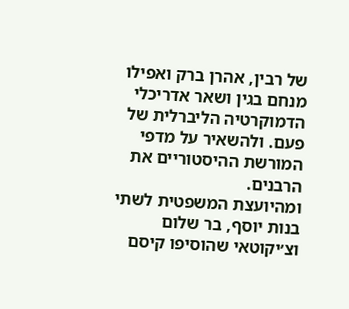של רבין, אהרן ברק ואפילו מנחם בגין ושאר אדריכלי הדמוקרטיה הליברלית של פעם. ולהשאיר על מדפי המורשת ההיסטוריים את הרבנים.
ומהיועצת המשפטית לשתי בנות יוסף, בר שלום וצ׳יקוטאי שהוסיפו קיסם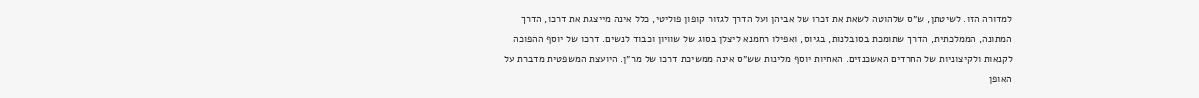למדורה הזו. לשיטתן, ש״ס שלהוטה לשאת את זכרו של אביהן ועל הדרך לגזור קופון פוליטי, כלל אינה מייצגת את דרכו, הדרך המתונה, הממלכתית, הדרך שתומכת בסובלנות, בגיוס, ואפילו רחמנא ליצלן בסוג של שוויון וכבוד לנשים. דרכו של יוסף ההפוכה לקנאות ולקיצוניות של החרדים האשכנזים. האחיות יוסף מלינות שש״ס אינה ממשיכת דרכו של מר״ן. היועצת המשפטית מדברת על האופן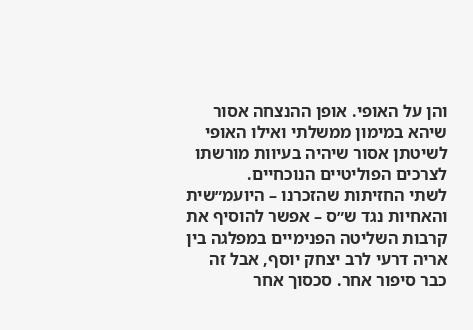והן על האופי. אופן ההנצחה אסור שיהא במימון ממשלתי ואילו האופי לשיטתן אסור שיהיה בעיוות מורשתו לצרכים הפוליטיים הנוכחיים.
לשתי החזיתות שהזכרנו – היועמ״שית והאחיות נגד ש״ס – אפשר להוסיף את קרבות השליטה הפנימיים במפלגה בין אריה דרעי לרב יצחק יוסף, אבל זה כבר סיפור אחר. סכסוך אחר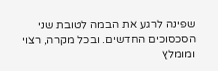שפינה לרגע את הבמה לטובת שני הסכסוכים החדשים. ובכל מקרה, רצוי ומומלץ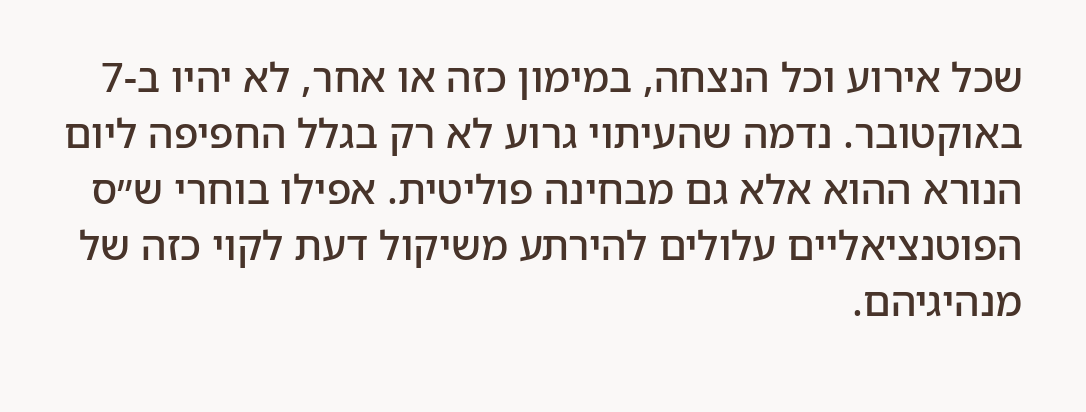שכל אירוע וכל הנצחה, במימון כזה או אחר, לא יהיו ב-7 באוקטובר. נדמה שהעיתוי גרוע לא רק בגלל החפיפה ליום הנורא ההוא אלא גם מבחינה פוליטית. אפילו בוחרי ש״ס הפוטנציאליים עלולים להירתע משיקול דעת לקוי כזה של מנהיגיהם.